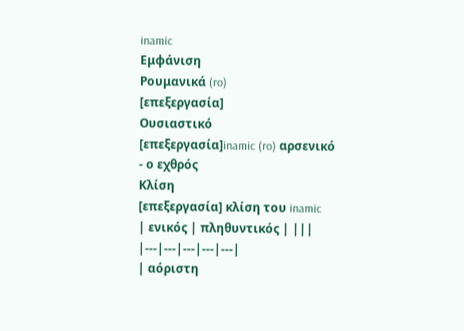inamic
Εμφάνιση
Ρουμανικά (ro)
[επεξεργασία]
Ουσιαστικό
[επεξεργασία]inamic (ro) αρσενικό
- ο εχθρός
Κλίση
[επεξεργασία] κλίση του inamic
| ενικός | πληθυντικός | |||
|---|---|---|---|---|
| αόριστη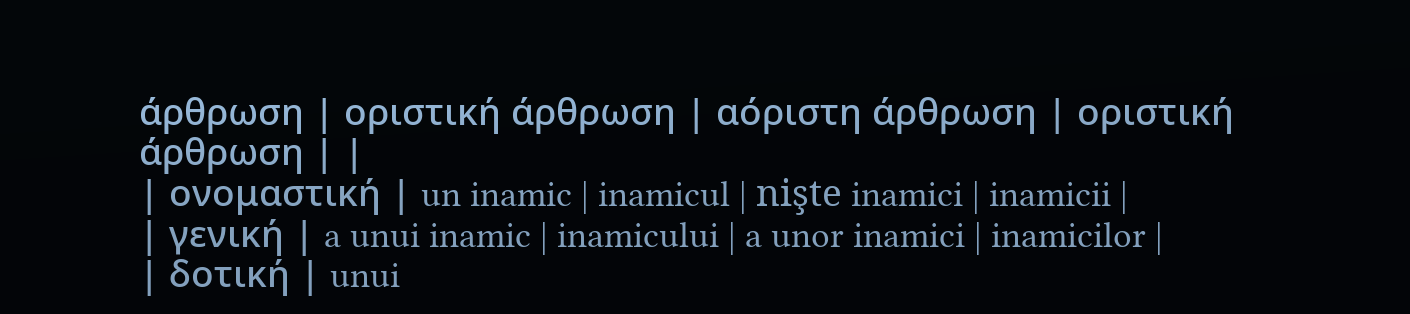άρθρωση | οριστική άρθρωση | αόριστη άρθρωση | οριστική άρθρωση | |
| ονομαστική | un inamic | inamicul | nişte inamici | inamicii |
| γενική | a unui inamic | inamicului | a unor inamici | inamicilor |
| δοτική | unui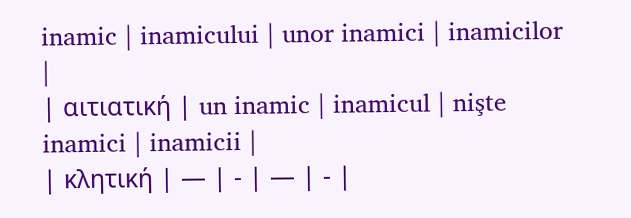inamic | inamicului | unor inamici | inamicilor |
| αιτιατική | un inamic | inamicul | nişte inamici | inamicii |
| κλητική | — | - | — | - |